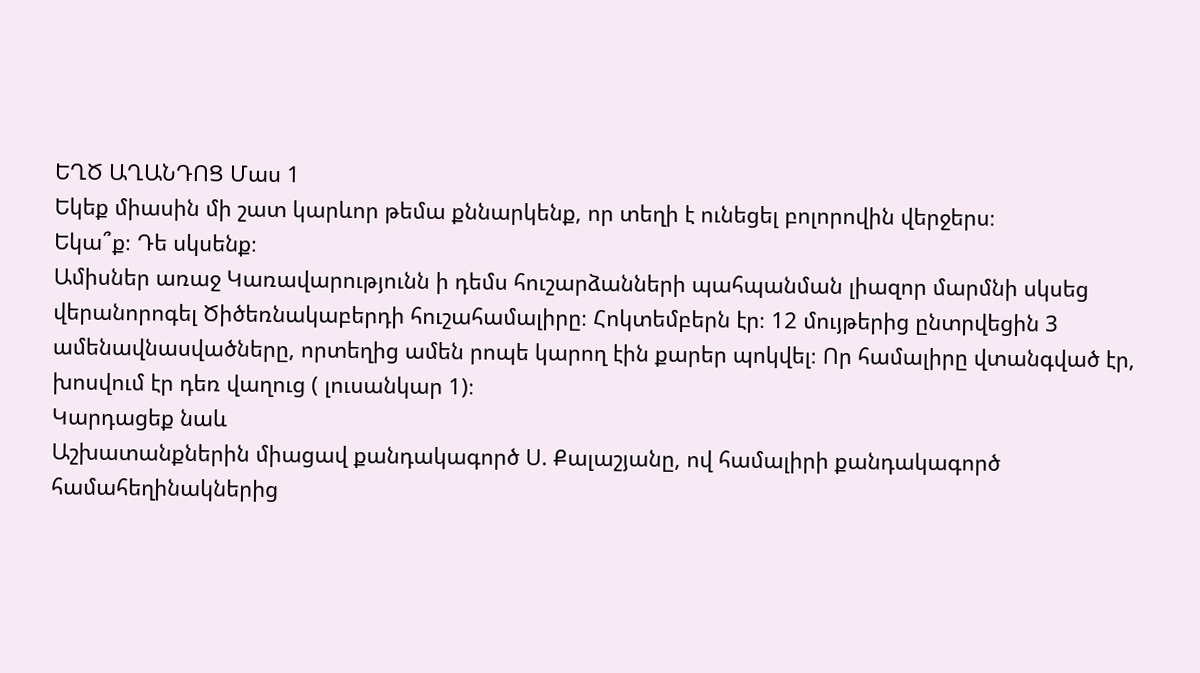ԵՂԾ ԱՂԱՆԴՈՑ Մաս 1
Եկեք միասին մի շատ կարևոր թեմա քննարկենք, որ տեղի է ունեցել բոլորովին վերջերս։
Եկա՞ք։ Դե սկսենք։
Ամիսներ առաջ Կառավարությունն ի դեմս հուշարձանների պահպանման լիազոր մարմնի սկսեց վերանորոգել Ծիծեռնակաբերդի հուշահամալիրը։ Հոկտեմբերն էր։ 12 մույթերից ընտրվեցին 3 ամենավնասվածները, որտեղից ամեն րոպե կարող էին քարեր պոկվել։ Որ համալիրը վտանգված էր, խոսվում էր դեռ վաղուց ( լուսանկար 1)։
Կարդացեք նաև
Աշխատանքներին միացավ քանդակագործ Ս. Քալաշյանը, ով համալիրի քանդակագործ համահեղինակներից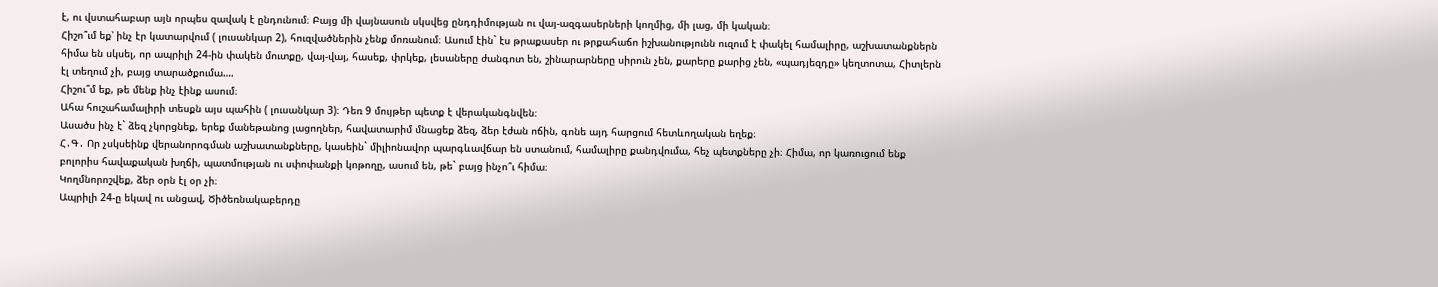է, ու վստահաբար այն որպես զավակ է ընդունում։ Բայց մի վայնասուն սկսվեց ընդդիմության ու վայ-ազգասերների կողմից, մի լաց, մի կական։
Հիշո՞ւմ եք՝ ինչ էր կատարվում ( լուսանկար 2), հուզվածներին չենք մոռանում։ Ասում էին` էս թրաքասեր ու թրքահաճո իշխանությունն ուզում է փակել համալիրը, աշխատանքներն հիմա են սկսել, որ ապրիլի 24-ին փակեն մուտքը, վայ-վայ, հասեք, փրկեք, լեսաները ժանգոտ են, շինարարները սիրուն չեն, քարերը քարից չեն, «պադյեզդը» կեղտոտա, Հիտլերն էլ տեղում չի, բայց տարածքումա….
Հիշու՞մ եք, թե մենք ինչ էինք ասում։
Ահա հուշահամալիրի տեսքն այս պահին ( լուսանկար 3)։ Դեռ 9 մույթեր պետք է վերականգնվեն։
Ասածս ինչ է` ձեզ չկորցնեք, երեք մանեթանոց լացողներ, հավատարիմ մնացեք ձեզ, ձեր էժան ոճին, գոնե այդ հարցում հետևողական եղեք։
Հ․Գ․ Որ չսկսեինք վերանորոգման աշխատանքները, կասեին` միլիոնավոր պարգևավճար են ստանում, համալիրը քանդվումա, հեչ պետքները չի։ Հիմա, որ կառուցում ենք բոլորիս հավաքական խղճի, պատմության ու սփոփանքի կոթողը, ասում են, թե` բայց ինչո՞ւ հիմա։
Կողմնորոշվեք, ձեր օրն էլ օր չի։
Ապրիլի 24-ը եկավ ու անցավ, Ծիծեռնակաբերդը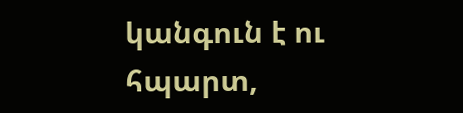կանգուն է ու հպարտ,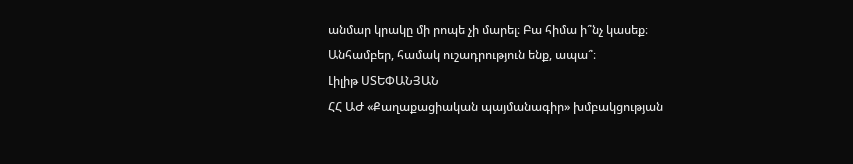անմար կրակը մի րոպե չի մարել։ Բա հիմա ի՞նչ կասեք։
Անհամբեր, համակ ուշադրություն ենք, ապա՞։
Լիլիթ ՍՏԵՓԱՆՅԱՆ
ՀՀ ԱԺ «Քաղաքացիական պայմանագիր» խմբակցության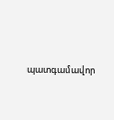պատգամավոր